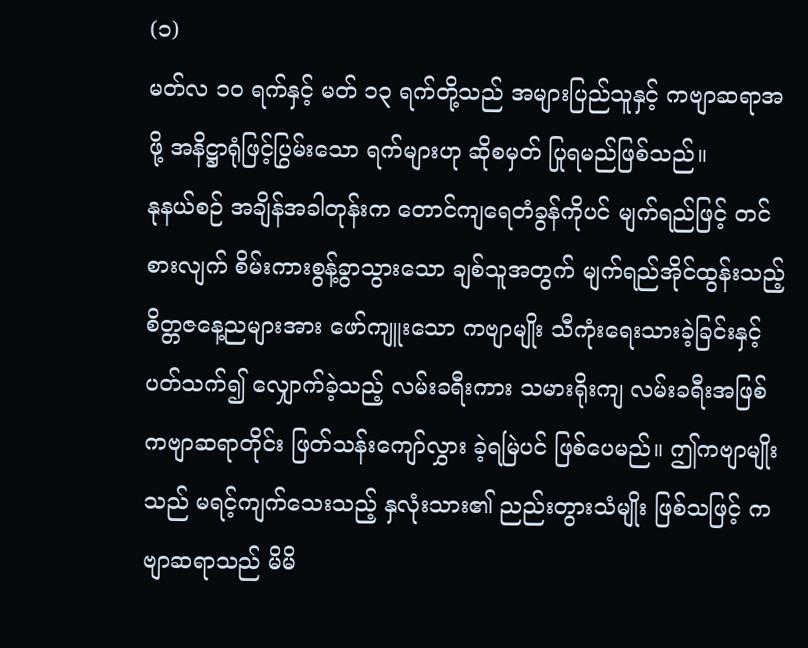(၁)
မတ်လ ၁၀ ရက်နှင့် မတ် ၁၃ ရက်တို့သည် အများပြည်သူနှင့် ကဗျာဆရာအဖို့ အနိဋ္ဌာရုံဖြင့်ပြွမ်းသော ရက်များဟု ဆိုစမှတ် ပြုရမည်ဖြစ်သည်။
နုနယ်စဉ် အချိန်အခါတုန်းက တောင်ကျရေတံခွန်ကိုပင် မျက်ရည်ဖြင့် တင်စားလျက် စိမ်းကားစွန့်ခွာသွားသော ချစ်သူအတွက် မျက်ရည်အိုင်ထွန်းသည့် စိတ္တဇနေ့ညများအား ဖော်ကျူးသော ကဗျာမျိုး သီကုံးရေးသားခဲ့ခြင်းနှင့် ပတ်သက်၍ လျှောက်ခဲ့သည့် လမ်းခရီးကား သမားရိုးကျ လမ်းခရီးအဖြစ် ကဗျာဆရာတိုင်း ဖြတ်သန်းကျော်လွှား ခဲ့ရမြဲပင် ဖြစ်ပေမည်။ ဤကဗျာမျိုးသည် မရင့်ကျက်သေးသည့် နှလုံးသား၏ ညည်းတွားသံမျိုး ဖြစ်သဖြင့် ကဗျာဆရာသည် မိမိ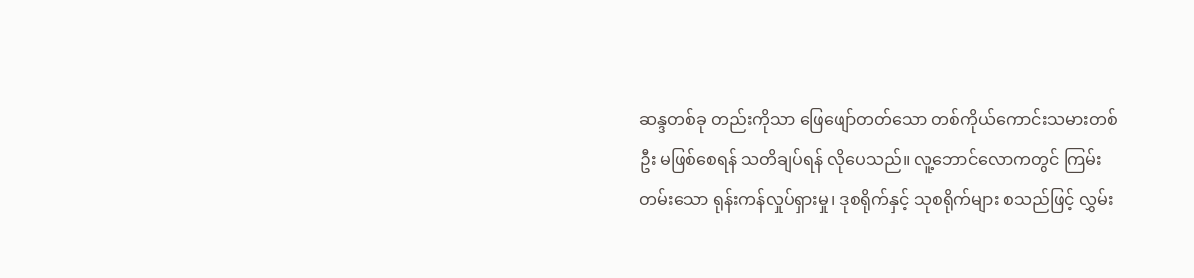ဆန္ဒတစ်ခု တည်းကိုသာ ဖြေဖျော်တတ်သော တစ်ကိုယ်ကောင်းသမားတစ်ဦး မဖြစ်စေရန် သတိချပ်ရန် လိုပေသည်။ လူ့ဘောင်လောကတွင် ကြမ်းတမ်းသော ရုန်းကန်လှုပ်ရှားမှု၊ ဒုစရိုက်နှင့် သုစရိုက်များ စသည်ဖြင့် လွှမ်း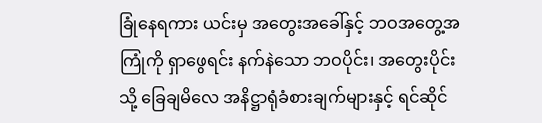ခြုံနေရကား ယင်းမှ အတွေးအခေါ်နှင့် ဘဝအတွေ့အကြုံကို ရှာဖွေရင်း နက်နဲသော ဘဝပိုင်း၊ အတွေးပိုင်းသို့ ခြေချမိလေ အနိဋ္ဌာရုံခံစားချက်များနှင့် ရင်ဆိုင်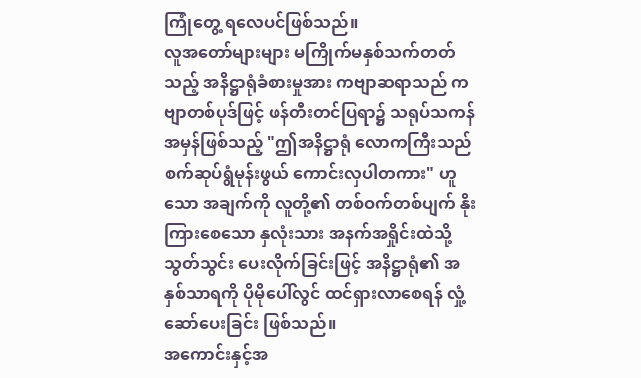ကြုံတွေ့ ရလေပင်ဖြစ်သည်။
လူအတော်များများ မကြိုက်မနှစ်သက်တတ်သည့် အနိဋ္ဌာရုံခံစားမှုအား ကဗျာဆရာသည် ကဗျာတစ်ပုဒ်ဖြင့် ဖန်တီးတင်ပြရာ၌ သရုပ်သကန် အမှန်ဖြစ်သည့် "ဤအနိဋ္ဌာရုံ လောကကြီးသည် စက်ဆုပ်ရွံမုန်းဖွယ် ကောင်းလှပါတကား" ဟူသော အချက်ကို လူတို့၏ တစ်ဝက်တစ်ပျက် နိုးကြားစေသော နှလုံးသား အနက်အရှိုင်းထဲသို့ သွတ်သွင်း ပေးလိုက်ခြင်းဖြင့် အနိဋ္ဌာရုံ၏ အနှစ်သာရကို ပိုမိုပေါ်လွင် ထင်ရှားလာစေရန် လှုံ့ဆော်ပေးခြင်း ဖြစ်သည်။
အကောင်းနှင့်အ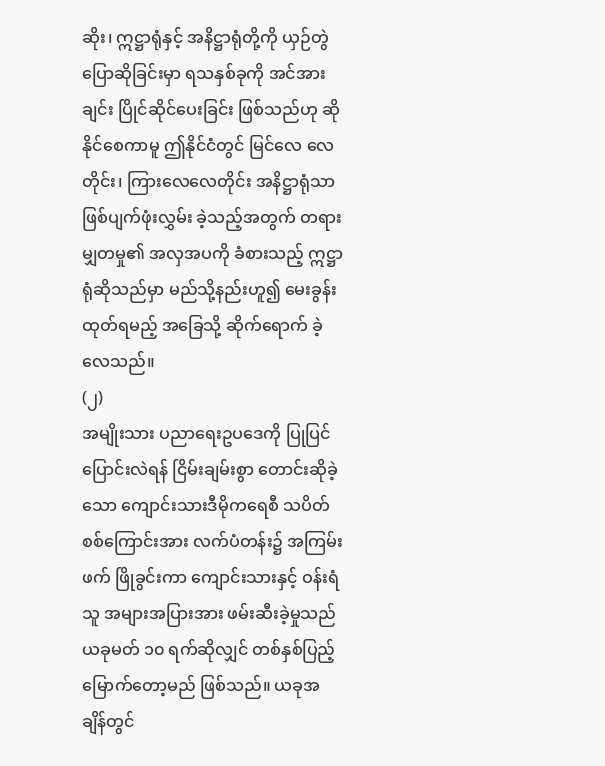ဆိုး၊ ဣဋ္ဌာရုံနှင့် အနိဋ္ဌာရုံတို့ကို ယှဉ်တွဲပြောဆိုခြင်းမှာ ရသနှစ်ခုကို အင်အားချင်း ပြိုင်ဆိုင်ပေးခြင်း ဖြစ်သည်ဟု ဆိုနိုင်စေကာမူ ဤနိုင်ငံတွင် မြင်လေ လေတိုင်း၊ ကြားလေလေတိုင်း အနိဋ္ဌာရုံသာ ဖြစ်ပျက်ဖုံးလွှမ်း ခဲ့သည့်အတွက် တရားမျှတမှု၏ အလှအပကို ခံစားသည့် ဣဋ္ဌာရုံဆိုသည်မှာ မည်သို့နည်းဟူ၍ မေးခွန်းထုတ်ရမည့် အခြေသို့ ဆိုက်ရောက် ခဲ့လေသည်။
(၂)
အမျိုးသား ပညာရေးဥပဒေကို ပြုပြင်ပြောင်းလဲရန် ငြိမ်းချမ်းစွာ တောင်းဆိုခဲ့သော ကျောင်းသားဒီမိုကရေစီ သပိတ်စစ်ကြောင်းအား လက်ပံတန်း၌ အကြမ်းဖက် ဖြိုခွင်းကာ ကျောင်းသားနှင့် ဝန်းရံသူ အများအပြားအား ဖမ်းဆီးခဲ့မှုသည် ယခုမတ် ၁၀ ရက်ဆိုလျှင် တစ်နှစ်ပြည့်မြောက်တော့မည် ဖြစ်သည်။ ယခုအချိန်တွင်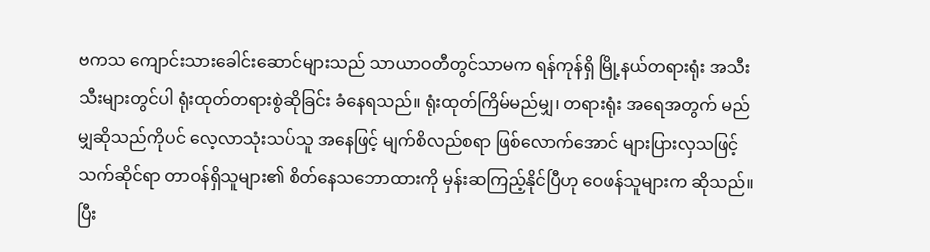ဗကသ ကျောင်းသားခေါင်းဆောင်များသည် သာယာဝတီတွင်သာမက ရန်ကုန်ရှိ မြို့နယ်တရားရုံး အသီးသီးများတွင်ပါ ရုံးထုတ်တရားစွဲဆိုခြင်း ခံနေရသည်။ ရုံးထုတ်ကြိမ်မည်မျှ၊ တရားရုံး အရေအတွက် မည်မျှဆိုသည်ကိုပင် လေ့လာသုံးသပ်သူ အနေဖြင့် မျက်စိလည်စရာ ဖြစ်လောက်အောင် များပြားလှသဖြင့် သက်ဆိုင်ရာ တာဝန်ရှိသူများ၏ စိတ်နေသဘောထားကို မှန်းဆကြည့်နိုင်ပြီဟု ဝေဖန်သူများက ဆိုသည်။
ပြီး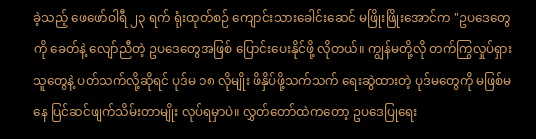ခဲ့သည့် ဖေဖော်ဝါရီ ၂၃ ရက် ရုံးထုတ်စဉ် ကျောင်းသားခေါင်းဆေင် မဖြိုးဖြိုးအောင်က "ဥပဒေတွေကို ခေတ်နဲ့ လျော်ညီတဲ့ ဥပဒေတွေအဖြစ် ပြောင်းပေးနိုင်ဖို့ လိုတယ်။ ကျွန်မတို့လို တက်ကြွလှုပ်ရှားသူတွေနဲ့ ပတ်သက်လို့ဆိုရင် ပုဒ်မ ၁၈ လိုမျိုး ဖိနှိပ်ဖို့သက်သက် ရေးဆွဲထားတဲ့ ပုဒ်မတွေကို မဖြစ်မနေ ပြင်ဆင်ဖျက်သိမ်းတာမျိုး လုပ်ရမှာပဲ။ လွှတ်တော်ထဲကတော့ ဥပဒေပြုရေး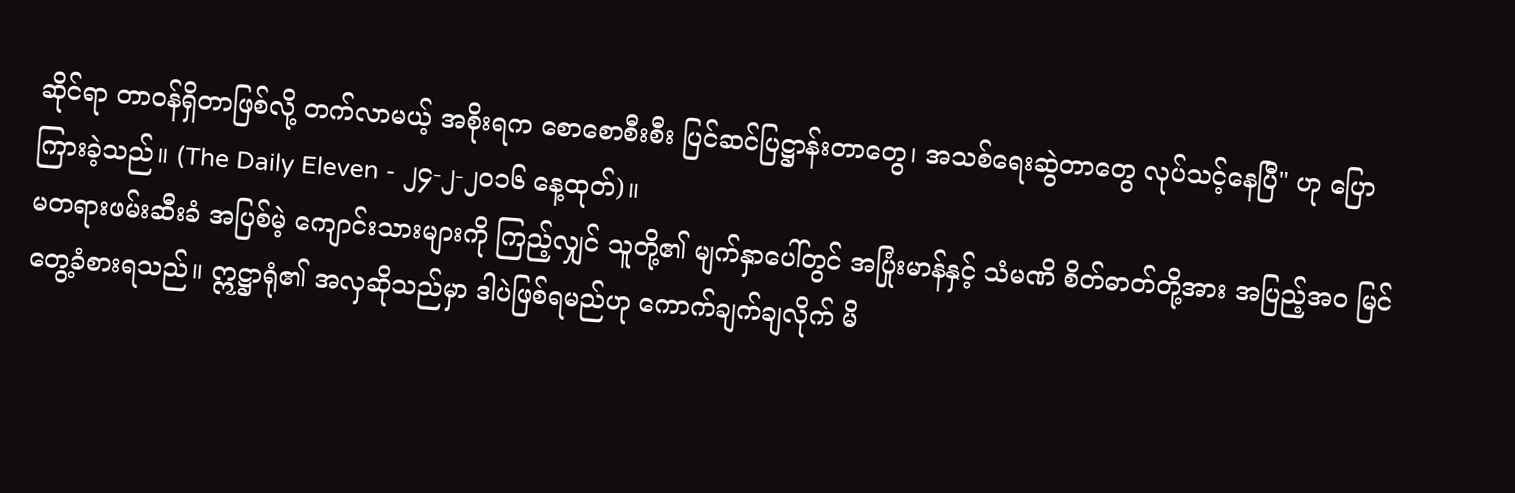ဆိုင်ရာ တာဝန်ရှိတာဖြစ်လို့ တက်လာမယ့် အစိုးရက စောစောစီးစီး ပြင်ဆင်ပြဋ္ဌာန်းတာတွေ၊ အသစ်ရေးဆွဲတာတွေ လုပ်သင့်နေပြီ" ဟု ပြောကြားခဲ့သည်။ (The Daily Eleven - ၂၄-၂-၂၀၁၆ နေ့ထုတ်)။
မတရားဖမ်းဆီးခံ အပြစ်မဲ့ ကျောင်းသားများကို ကြည့်လျှင် သူတို့၏ မျက်နှာပေါ်တွင် အပြုံးမာန်နှင့် သံမဏိ စိတ်ဓာတ်တို့အား အပြည့်အ၀ မြင်တွေ့ခံစားရသည်။ ဣဋ္ဌာရုံ၏ အလှဆိုသည်မှာ ဒါပဲဖြစ်ရမည်ဟု ကောက်ချက်ချလိုက် မိ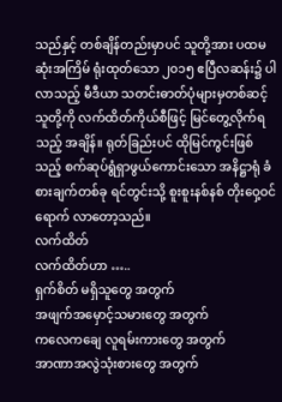သည်နှင့် တစ်ချိန်တည်းမှာပင် သူတို့အား ပထမဆုံးအကြိမ် ရုံးထုတ်သော ၂၀၁၅ ဧပြီလဆန်း၌ ပါလာသည့် မီဒီယာ သတင်းဓာတ်ပုံများမှတစ်ဆင့် သူတို့ကို လက်ထိတ်ကိုယ်စီဖြင့် မြင်တွေ့လိုက်ရသည့် အချိန်။ ရုတ်ခြည်းပင် ထိုမြင်ကွင်းဖြစ်သည့် စက်ဆုပ်ရွံရှာဖွယ်ကောင်းသော အနိဋ္ဌာရုံ ခံစားချက်တစ်ခု ရင်တွင်းသို့ စူးစူးနစ်နစ် တိုးဝှေ့ဝင်ရောက် လာတော့သည်။
လက်ထိတ်
လက်ထိတ်ဟာ …..
ရှက်စိတ် မရှိသူတွေ အတွက်
အဖျက်အမှောင့်သမားတွေ အတွက်
ကလေကချေ လူရမ်းကားတွေ အတွက်
အာဏာအလွဲသုံးစားတွေ အတွက်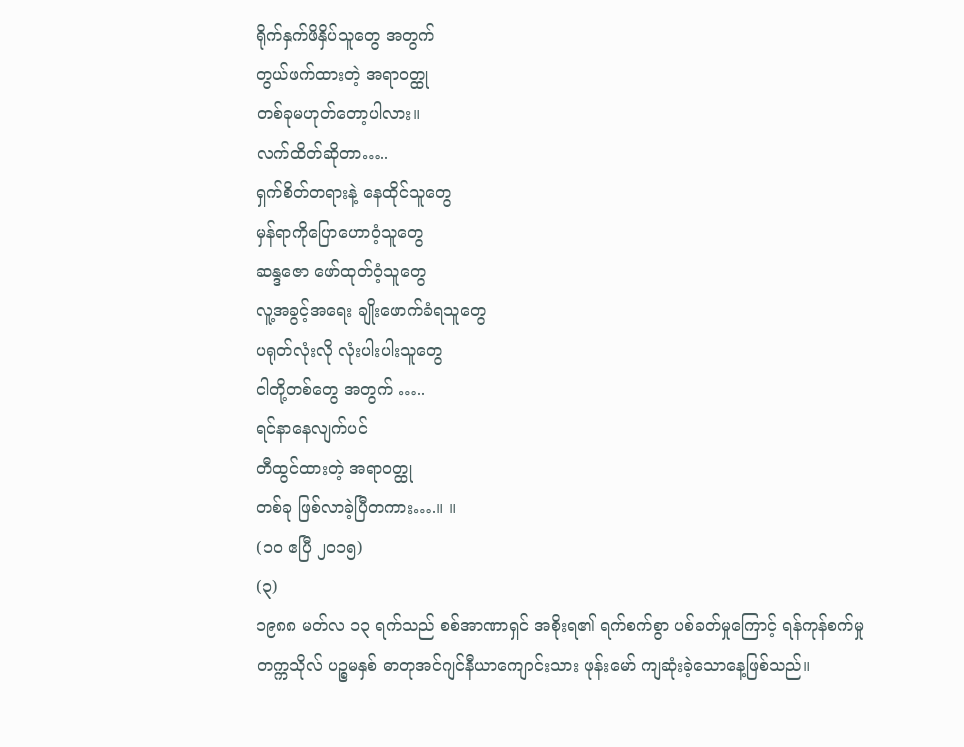ရိုက်နှက်ဖိနှိပ်သူတွေ အတွက်
တွယ်ဖက်ထားတဲ့ အရာဝတ္ထု
တစ်ခုမဟုတ်တော့ပါလား။
လက်ထိတ်ဆိုတာ…..
ရှက်စိတ်တရားနဲ့ နေထိုင်သူတွေ
မှန်ရာကိုပြောဟောဝံ့သူတွေ
ဆန္ဒဇော ဖော်ထုတ်ဝံ့သူတွေ
လူ့အခွင့်အရေး ချိုးဖောက်ခံရသူတွေ
ပရုတ်လုံးလို လုံးပါးပါးသူတွေ
ငါတို့တစ်တွေ အတွက် …..
ရင်နာနေလျက်ပင်
တီထွင်ထားတဲ့ အရာဝတ္ထု
တစ်ခု ဖြစ်လာခဲ့ပြီတကား….။ ။
(၁၀ ဧပြီ ၂၀၁၅)
(၃)
၁၉၈၈ မတ်လ ၁၃ ရက်သည် စစ်အာဏာရှင် အစိုးရ၏ ရက်စက်စွာ ပစ်ခတ်မှုကြောင့် ရန်ကုန်စက်မှုတက္ကသိုလ် ပဉ္စမနှစ် ဓာတုအင်ဂျင်နီယာကျောင်းသား ဖုန်းမော် ကျဆုံးခဲ့သောနေ့ဖြစ်သည်။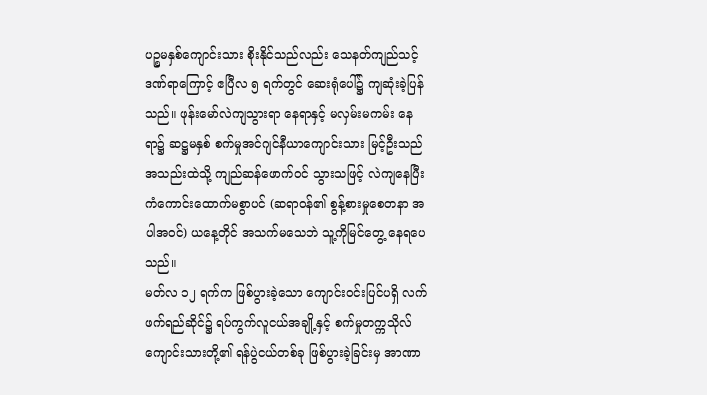ပဉ္စမနှစ်ကျောင်းသား စိုးနိုင်သည်လည်း သေနတ်ကျည်သင့် ဒဏ်ရာကြောင့် ဧပြီလ ၅ ရက်တွင် ဆေးရုံပေါ်၌ ကျဆုံးခဲ့ပြန်သည်။ ဖုန်းမော်လဲကျသွားရာ နေရာနှင့် မလှမ်းမကမ်း နေရာ၌ ဆဋ္ဌမနှစ် စက်မှုအင်ဂျင်နီယာကျောင်းသား မြင့်ဦးသည် အသည်းထဲသို့ ကျည်ဆန်ဖောက်ဝင် သွားသဖြင့် လဲကျနေပြီး ကံကောင်းထောက်မစွာပင် (ဆရာဝန်၏ စွန့်စားမှုစေတနာ အပါအဝင်) ယနေ့တိုင် အသက်မသေဘဲ သူ့ကိုမြင်တွေ့ နေရပေသည်။
မတ်လ ၁၂ ရက်က ဖြစ်ပွားခဲ့သော ကျောင်းဝင်းပြင်ပရှိ လက်ဖက်ရည်ဆိုင်၌ ရပ်ကွက်လူငယ်အချို့နှင့် စက်မှုတက္ကသိုလ် ကျောင်းသားတို့၏ ရန်ပွဲငယ်တစ်ခု ဖြစ်ပွားခဲ့ခြင်းမှ အာဏာ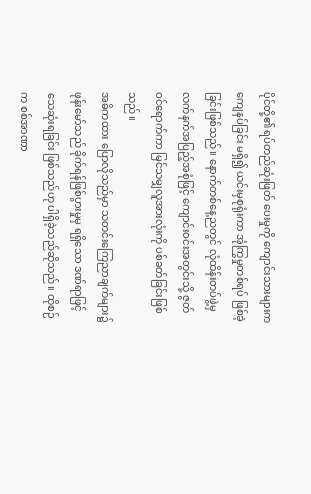ပိုင်တို့၏ ရပ်တည်ဆုံးဖြတ် ပေးမှုကို ကျောင်းသားများက ကျေနပ်ခြင်း မရှိ၍ ယင်းမှစုရုံးကာ အုံကြွမှုတစ်ရပ် ဖြစ်ခဲ့ခြင်းဖြစ်သည်။ နောက်တစ်နေ့ညတွင် လုံထိန်းတပ်ဖွဲ့မှ လက်နက်အပြည့်အစုံဖြင့် ကျောင်းဝင်းအတွင်းသို့ ဇွတ်ဝင်ရောက်ကာ မြင်သမျှလူအားလုံးကို ပစ်ခတ်ခြင်းဖြစ်သည်။
အဓိကထား ပြောလိုသည်မှာ သတင်းကြေညာချက်များ၌ ဖုန်းမော်သည် ခိုက်ရန်ဖြစ်ပွားမှုမှ ရရှိသော ဒဏ်ရာဖြင့် သေဆုံးရခြင်း ဖြစ်သည်ဟု ပါရှိခဲ့သည်ဆိုသည်။ ထိုစဉ်က စစ်အာဏာ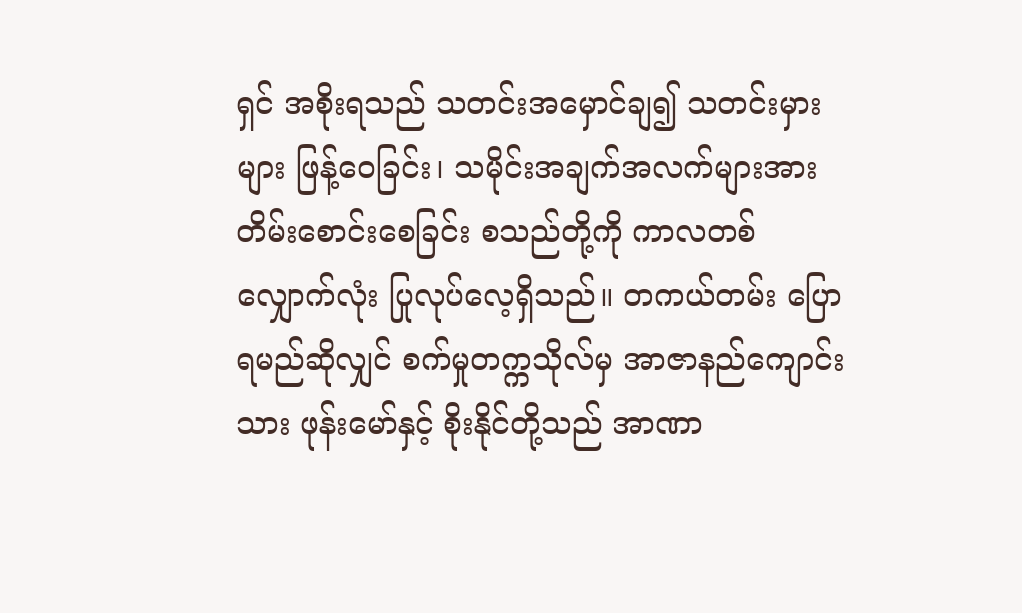ရှင် အစိုးရသည် သတင်းအမှောင်ချ၍ သတင်းမှားများ ဖြန့်ဝေခြင်း၊ သမိုင်းအချက်အလက်များအား တိမ်းစောင်းစေခြင်း စသည်တို့ကို ကာလတစ်လျှောက်လုံး ပြုလုပ်လေ့ရှိသည်။ တကယ်တမ်း ပြောရမည်ဆိုလျှင် စက်မှုတက္ကသိုလ်မှ အာဇာနည်ကျောင်းသား ဖုန်းမော်နှင့် စိုးနိုင်တို့သည် အာဏာ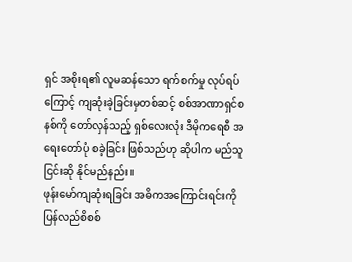ရှင် အစိုးရ၏ လူမဆန်သော ရက်စက်မှု လုပ်ရပ်ကြောင့် ကျဆုံးခဲ့ခြင်းမှတစ်ဆင့် စစ်အာဏာရှင်စနစ်ကို တော်လှန်သည့် ရှစ်လေးလုံး ဒီမိုကရေစီ အရေးတော်ပုံ စခဲ့ခြင်း ဖြစ်သည်ဟု ဆိုပါက မည်သူငြင်းဆို နိုင်မည်နည်း။
ဖုန်းမော်ကျဆုံးရခြင်း အဓိကအကြောင်းရင်းကို ပြန်လည်စိစစ်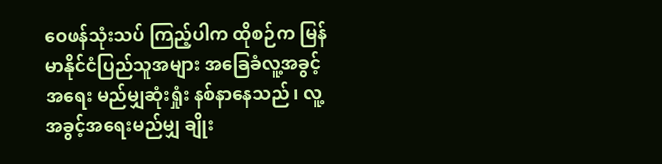ဝေဖန်သုံးသပ် ကြည့်ပါက ထိုစဉ်က မြန်မာနိုင်ငံပြည်သူအများ အခြေခံလူ့အခွင့်အရေး မည်မျှဆုံးရှုံး နစ်နာနေသည်၊ လူ့အခွင့်အရေးမည်မျှ ချိုး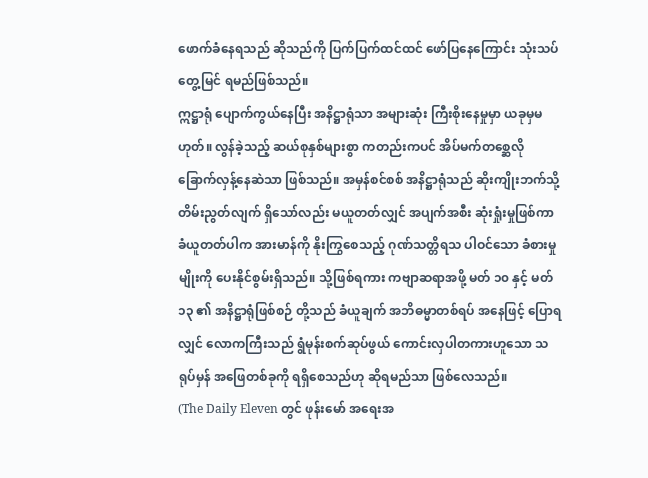ဖောက်ခံနေရသည် ဆိုသည်ကို ပြက်ပြက်ထင်ထင် ဖော်ပြနေကြောင်း သုံးသပ်တွေ့မြင် ရမည်ဖြစ်သည်။
ဣဋ္ဌာရုံ ပျောက်ကွယ်နေပြီး အနိဋ္ဌာရုံသာ အများဆုံး ကြီးစိုးနေမှုမှာ ယခုမှမဟုတ်။ လွန်ခဲ့သည့် ဆယ်စုနှစ်များစွာ ကတည်းကပင် အိပ်မက်တစ္ဆေလို ခြောက်လှန့်နေဆဲသာ ဖြစ်သည်။ အမှန်စင်စစ် အနိဋ္ဌာရုံသည် ဆိုးကျိုးဘက်သို့ တိမ်းညွတ်လျက် ရှိသော်လည်း မယူတတ်လျှင် အပျက်အစီး ဆုံးရှုံးမှုဖြစ်ကာ ခံယူတတ်ပါက အားမာန်ကို နိုးကြွစေသည့် ဂုဏ်သတ္တိရသ ပါဝင်သော ခံစားမှုမျိုးကို ပေးနိုင်စွမ်းရှိသည်။ သို့ဖြစ်ရကား ကဗျာဆရာအဖို့ မတ် ၁၀ နှင့် မတ် ၁၃ ၏ အနိဋ္ဌာရုံဖြစ်စဉ် တို့သည် ခံယူချက် အဘိဓမ္မာတစ်ရပ် အနေဖြင့် ပြောရလျှင် လောကကြီးသည် ရွံမုန်းစက်ဆုပ်ဖွယ် ကောင်းလှပါတကားဟူသော သရုပ်မှန် အဖြေတစ်ခုကို ရရှိစေသည်ဟု ဆိုရမည်သာ ဖြစ်လေသည်။
(The Daily Eleven တွင် ဖုန်းမော် အရေးအ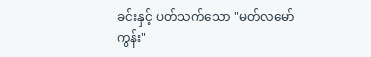ခင်းနှင့် ပတ်သက်သော "မတ်လမော်ကွန်း"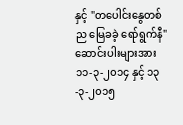နှင့် "တပေါင်းနွေတစ်ည မြေခခဲ့ ရော်ရွက်နီ" ဆောင်းပါးများအား ၁၁-၃-၂၀၁၄ နှင့် ၁၃-၃-၂၀၁၅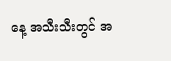နေ့ အသီးသီးတွင် အ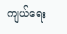ကျယ်ရေး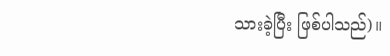သားခဲ့ပြီး ဖြစ်ပါသည်)။